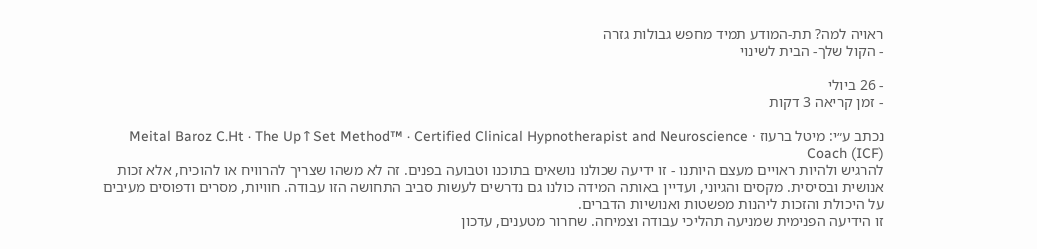ראויה למה? תת-המודע תמיד מחפש גבולות גזרה
- הקול שלך- הבית לשינוי

- 26 ביולי
- זמן קריאה 3 דקות

נכתב ע״י: מיטל ברעוז · Meital Baroz C.Ht · The Up↑Set Method™ · Certified Clinical Hypnotherapist and Neuroscience Coach (ICF)
להרגיש ולהיות ראויים מעצם היותנו - זו ידיעה שכולנו נושאים בתוכנו וטבועה בפנים. זה לא משהו שצריך להרוויח או להוכיח, אלא זכות אנושית ובסיסית. מקסים והגיוני, ועדיין באותה המידה כולנו גם נדרשים לעשות סביב התחושה הזו עבודה. חוויות, מסרים ודפוסים מעיבים על היכולת והזכות ליהנות מפשטות ואנושיות הדברים.
זו הידיעה הפנימית שמניעה תהליכי עבודה וצמיחה. שחרור מטענים, עדכון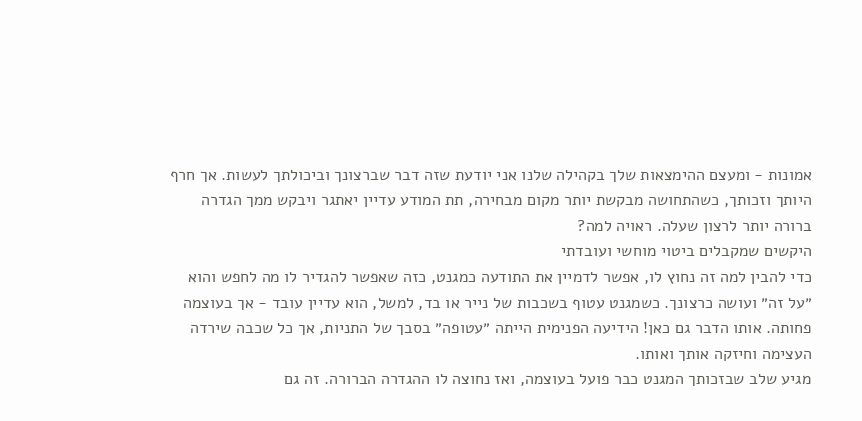אמונות - ומעצם ההימצאות שלך בקהילה שלנו אני יודעת שזה דבר שברצונך וביכולתך לעשות. אך חרף היותך וזכותך, כשהתחושה מבקשת יותר מקום מבחירה, תת המודע עדיין יאתגר ויבקש ממך הגדרה ברורה יותר לרצון שעלה. ראויה למה?
היקשים שמקבלים ביטוי מוחשי ועובדתי
כדי להבין למה זה נחוץ לו, אפשר לדמיין את התודעה כמגנט, כזה שאפשר להגדיר לו מה לחפש והוא ״על זה״ ועושה כרצונך. כשמגנט עטוף בשכבות של נייר או בד, למשל, הוא עדיין עובד - אך בעוצמה פחותה. אותו הדבר גם כאן! הידיעה הפנימית הייתה ״עטופה״ בסבך של התניות, אך כל שכבה שירדה העצימה וחיזקה אותך ואותו.
מגיע שלב שבזכותך המגנט כבר פועל בעוצמה, ואז נחוצה לו ההגדרה הברורה. זה גם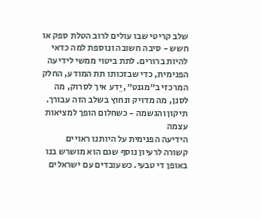שלב קריטי שבו עולים לרוב הטלת ספק או חשש - סיבה חשובה ונוספת למה כדאי להיות ברורים. לתת ביטוי ממשי לידיעה הפנימית, כדי שבזכותו תת המודע, החלק המרכזי ב״מגנט״, יֵדע איך לסרוק, מה לסנן, מה מדויק ונחוץ בשלב הזה עבורך.
תיקון והגשמה - כשחלום הופך למציאות עצמה
הידיעה הפנימית על היותנו ראויים קשורה לרעיון נוסף שגם הוא מושרש בנו באופן די טבעי. כשעובדים עם ישראלים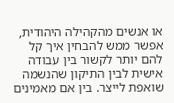או אנשים מהקהילה היהודית, אפשר ממש להבחין איך קל להם יותר לקשור בין עבודה אישית לבין התיקון שהנשמה שואפת לייצר. בין אם מאמינים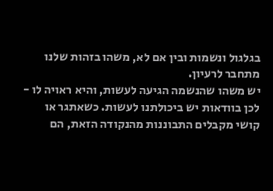בגלגול ונשמות ובין אם לא, משהו בזהות שלנו מתחבר לרעיון.
יש משהו שהנשמה הגיעה לעשות, והיא ראויה לו - לכן בוודאות יש ביכולתנו לעשות. כשאתגר או קושי מקבלים התבוננות מהנקודה הזאת, הם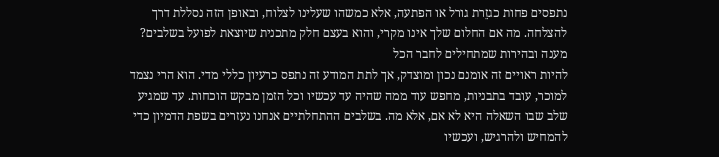נתפסים פחות כגזֵרת גורל או הפתעה, אלא כמשהו שעלינו לצלוח, ובאופן הזה נסללת דרך להצלחה. מה אם החלום שלך אינו מקרי, והוא בעצם חלק מתכנית שיוצאת לפועל בשלבים?
מענה ובהירות שמתחילים לחבר הכל
להיות ראויים זה אומנם נכון ומוצדק, אך לתת המודע זה נתפס כרעיון כללי מדי. הוא הרי נצמד למוכר, עובד בתבניות, מחפש עוד ממה שהיה עד עכשיו וכל הזמן מבקש הוכחות. עד שמגיע שלב שבו השאלה היא לא אם, אלא מה. בשלבים ההתחלתיים אנחנו נעזרים בשפת הדמיון כדי להמחיש ולהרגיש, ועכשיו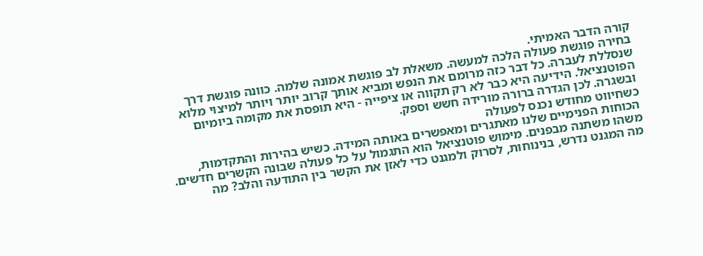קורה הדבר האמיתי.
בחירה פוגשת פעולה הלכה למעשה. משאלת לב פוגשת אמונה שלמה. כוונה פוגשת דרך שנסללת לעברה. כל דבר כזה מרומם את הנפש ומביא אותך קרוב יותר ויותר למיצוי מלוא הפוטנציאל. הידיעה היא כבר לא רק תקווה או ציפייה - היא תופסת את מקומה ביומיום ובשגרה. לכן הגדרה ברורה מורידה חשש וספק.
כשחיווט מחודש נכנס לפעולה
הכוחות הפנימיים שלנו מאתגרים ומאפשרים באותה המידה. כשיש בהירות והתקדמות, משהו משתנה מבפנים. מימוש פוטנציאל הוא התגמול על כל פעולה שבונה הקשרים חדשים. מה המגנט נדרש, בנינוחות, לסרוק ולמגנט כדי לאזן את הקשר בין התודעה והלב? מה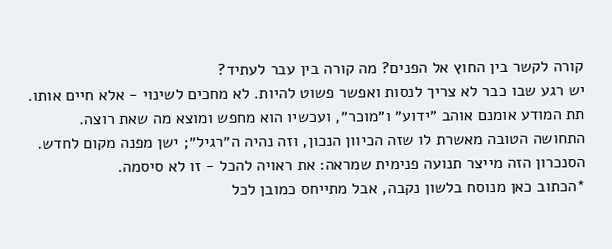קורה לקשר בין החוץ אל הפנים? מה קורה בין עבר לעתיד?
יש רגע שבו כבר לא צריך לנסות ואפשר פשוט להיות. לא מחכים לשינוי - אלא חיים אותו. תת המודע אומנם אוהב ״ידוע״ ו״מוכר״, ועכשיו הוא מחפש ומוצא מה שאת רוצה. התחושה הטובה מאשרת לו שזה הכיוון הנכון, וזה נהיה ה״רגיל״; ישן מפנה מקום לחדש. הסנכרון הזה מייצר תנועה פנימית שמראה: את ראויה להכל - זו לא סיסמה.
*הכתוב כאן מנוסח בלשון נקבה, אבל מתייחס כמובן לכל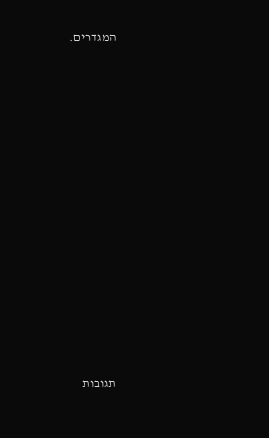המגדרים.
















תגובות